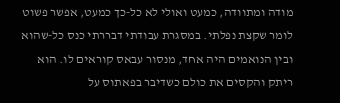מודה ומתוודה, כמעט ואולי לא כל-כך כמעט, אפשר פשוט לומר שקצת נפלתי. במסגרת עבודתי דבררתי כנס כל-שהוא ובין הנואמים היה אחד, מנסור עבאס קוראים לו. הוא ריתק והקסים את כולם כשדיבר בפאתוס על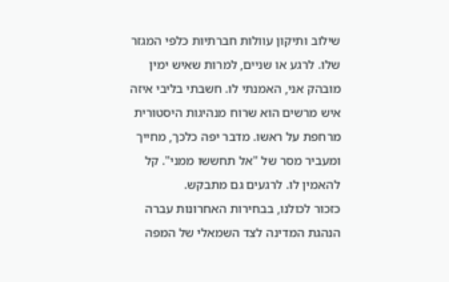שילוב ותיקון עוולות חברתיות כלפי המגזר שלו. לרגע או שניים, למרות שאיש ימין מובהק אני, האמנתי לו. חשבתי בליבי איזה איש מרשים הוא שרוח מנהיגות היסטורית מרחפת על ראשו. מדבר יפה כלכך, מחייך ומעביר מסר של "אל תחששו ממני". קל להאמין לו. לרגעים גם מתבקש.
כזכור לכולנו, בבחירות האחרונות עברה הנהגת המדינה לצד השמאלי של המפה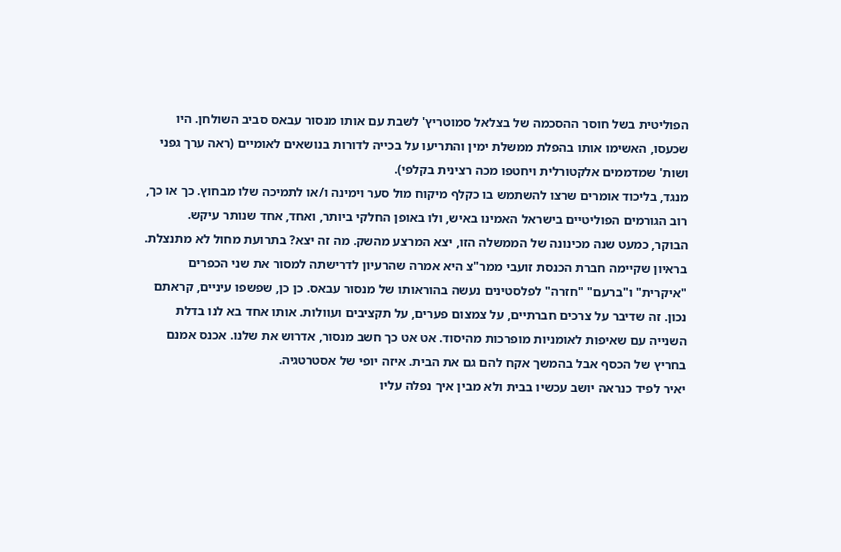הפוליטית בשל חוסר ההסכמה של בצלאל סמוטריץ' לשבת עם אותו מנסור עבאס סביב השולחן. היו שכעסו, האשימו אותו בהפלת ממשלת ימין והתריעו על בכייה לדורות בנושאים לאומיים (ראה ערך גפני ושות' שמדממים אלקטורלית ויחטפו מכה רצינית בקלפי).
מנגד, בליכוד אומרים שרצו להשתמש בו כקלף מיקוח מול סער וימינה ו/או לתמיכה שלו מבחוץ. כך או כך, רוב הגורמים הפוליטיים בישראל האמינו באיש, ולו באופן החלקי ביותר, ואחד, אחד שנותר עיקש.
הבוקר, כמעט שנה מכינונה של הממשלה הזו, יצא המרצע מהשק. מה זה יצא? בתרועת מחול לא מתנצלת. בראיון שקיימה חברת הכנסת זועבי ממר"צ היא אמרה שהרעיון לדרישתה למסור את שני הכפרים "איקרית" ו"ברעם" "חזרה" לפלסטינים נעשה בהוראותו של מנסור עבאס. כן כן, שפשפו עיניים, קראתם נכון. זה שדיבר על צרכים חברתיים, על צמצום פערים, על תקציבים ועוולות. אותו אחד בא לנו בדלת השנייה עם שאיפות לאומניות מופרכות מהיסוד. אט אט כך חשב מנסור, אדרוש את שלנו. אכנס אמנם בחריץ של הכסף אבל בהמשך אקח להם גם את הבית. איזה יופי של אסטרטגיה.
יאיר לפיד כנראה יושב עכשיו בבית ולא מבין איך נפלה עליו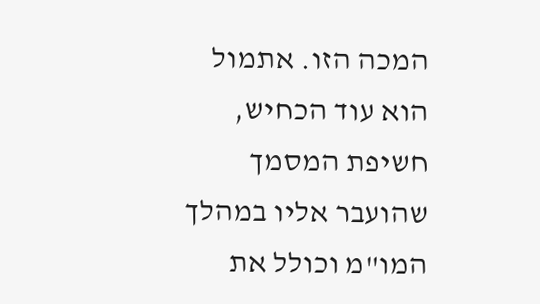המכה הזו. אתמול הוא עוד הכחיש, חשיפת המסמך שהועבר אליו במהלך המו"מ וכולל את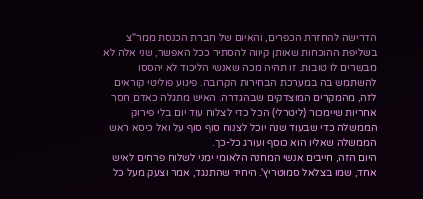הדרישה להחזרת הכפרים, והאיום של חברת הכנסת ממר"צ בשליפת ההוכחות שאותן קיווה להסתיר ככל האפשר, שני אלה לא מבשרים לו טובות. זו תהיה מכה שאנשי הליכוד לא יהססו להשתמש בה במערכת הבחירות הקרובה. פיגוע פוליטי קוראים לזה, מהמקרים המוצדקים שבהגדרה. האיש מתגלה כאדם חסר אחריות שיימכור (ליטרלי) הכל כדי לצלוח עוד יום בלי פירוק הממשלה כדי שבעוד שנה יוכל לצנוח סוף סוף על ואל כיסא ראש הממשלה שאליו הוא כוסף ועורג כל-כך.
היום הזה, חייבים אנשי המחנה הלאומי ימני לשלוח פרחים לאיש אחד, שמו בצלאל סמוטריץ'. היחיד שהתנגד, אמר וצעק מעל כל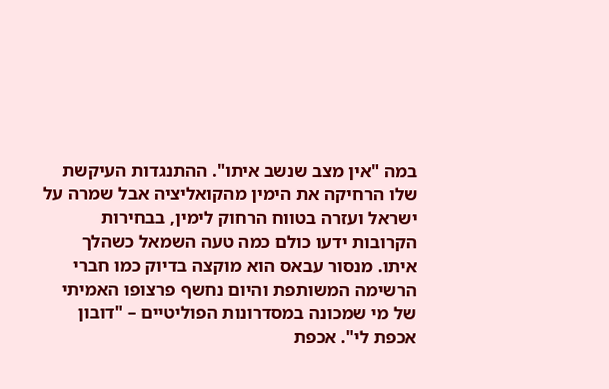במה "אין מצב שנשב איתו". ההתנגדות העיקשת שלו הרחיקה את הימין מהקואליציה אבל שמרה על ישראל ועזרה בטווח הרחוק לימין, בבחירות הקרובות ידעו כולם כמה טעה השמאל כשהלך איתו. מנסור עבאס הוא מוקצה בדיוק כמו חברי הרשימה המשותפת והיום נחשף פרצופו האמיתי של מי שמכונה במסדרונות הפוליטיים – "דובון אכפת לי". אכפת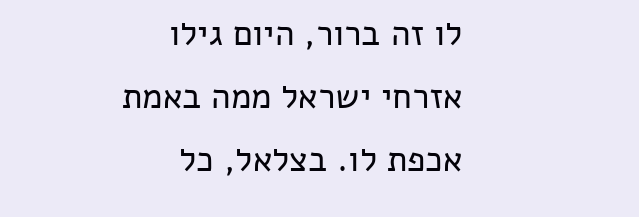לו זה ברור, היום גילו אזרחי ישראל ממה באמת אכפת לו. בצלאל, כל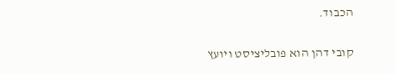הכבוד.

קובי דהן הוא פובליציסט ויועץ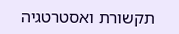תקשורת ואסטרטגיה